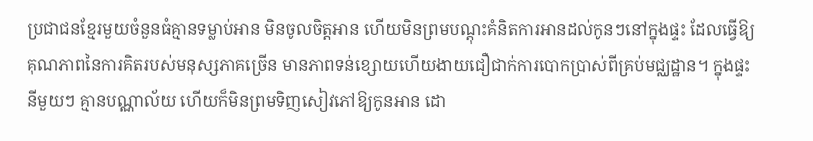ប្រជាជនខ្មែរមួយចំនួនធំគ្មានទម្លាប់អាន មិនចូលចិត្តអាន ហើយមិនព្រមបណ្តុះគំនិតការអានដល់កូនៗនៅក្នុងផ្ទះ ដែលធ្វើឱ្យគុណភាពនៃការគិតរបស់មនុស្សភាគច្រើន មានភាពទន់ខ្សោយហើយងាយជឿជាក់ការបោកប្រាស់ពីគ្រប់មជ្ឈដ្ឋាន។ ក្នុងផ្ទះនីមួយៗ គ្មានបណ្ណាល័យ ហើយក៏មិនព្រមទិញសៀវភៅឱ្យកូនអាន ដោ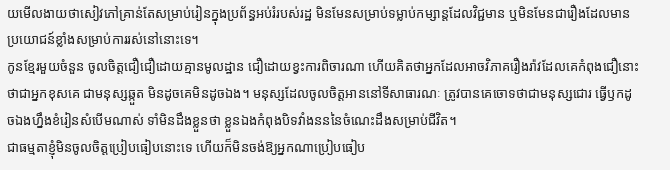យមើលងាយថាសៀវភៅគ្រាន់តែសម្រាប់រៀនក្នុងប្រព័ន្ធអប់រំរបស់រដ្ឋ មិនមែនសម្រាប់ទម្លាប់កម្សាន្តដែលវិជ្ជមាន ឬមិនមែនជារឿងដែលមានប្រយោជន៍ខ្លាំងសម្រាប់ការរស់នៅនោះទេ។
កូនខ្មែរមួយចំនួន ចូលចិត្តជឿជឿដោយគ្មានមូលដ្ឋាន ជឿដោយខ្វះការពិចារណា ហើយគិតថាអ្នកដែលអាចវិភាគរឿងរ៉ាវដែលគេកំពុងជឿនោះថាជាអ្នកខុសគេ ជាមនុស្សឆ្កួត មិនដូចគេមិនដូចឯង។ មនុស្សដែលចូលចិត្តអាននៅទីសាធារណៈ ត្រូវបានគេចោទថាជាមនុស្សជោរ ធ្វើឫកដូចឯងហ្នឹងខំរៀនសំបើមណាស់ ទាំមិនដឹងខ្លួនថា ខ្លួនឯងកំពុងបិទវាំងនននៃចំណេះដឹងសម្រាប់ជីវិត។
ជាធម្មតាខ្ញុំមិនចូលចិត្តប្រៀបធៀបនោះទេ ហើយក៏មិនចង់ឱ្យអ្នកណាប្រៀបធៀប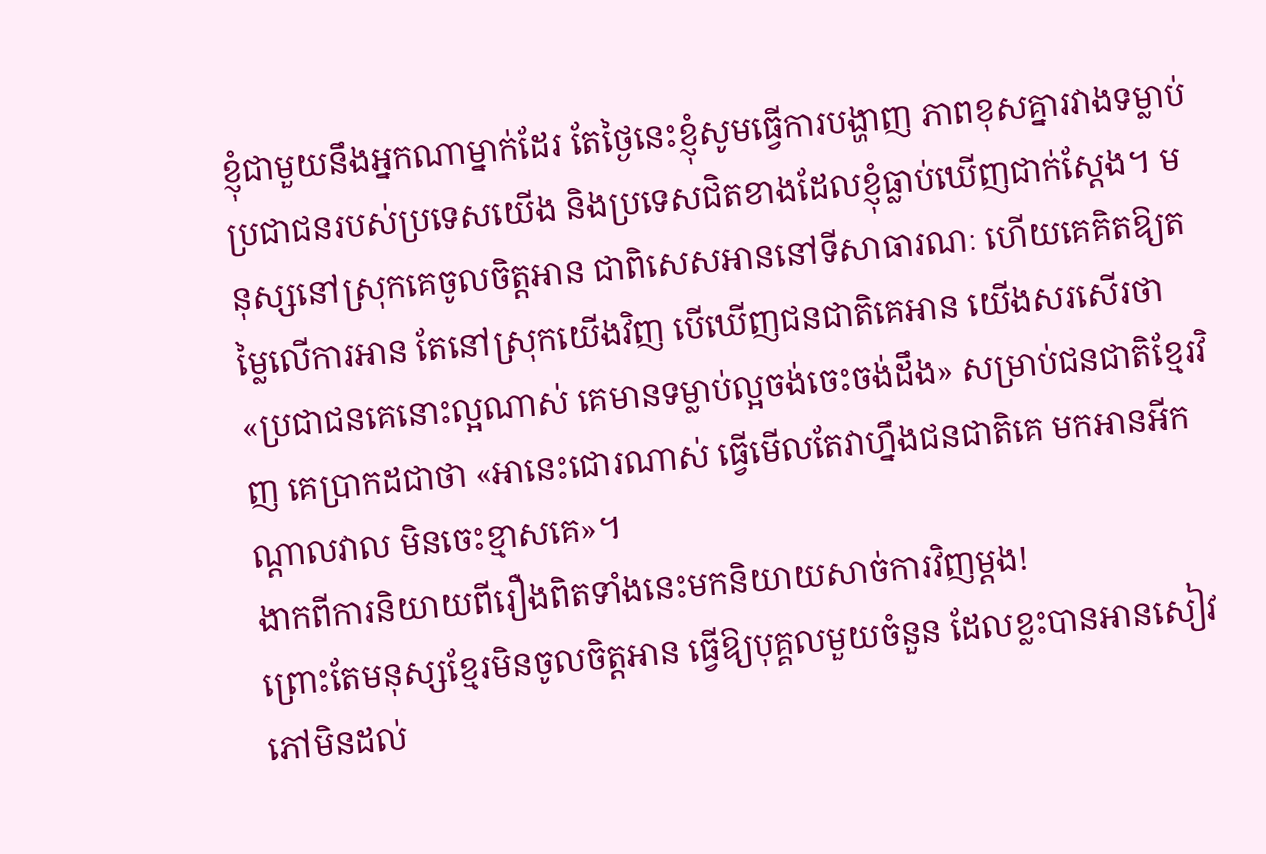ខ្ញុំជាមួយនឹងអ្នកណាម្នាក់ដែរ តែថ្ងៃនេះខ្ញុំសូមធ្វើការបង្ហាញ ភាពខុសគ្នារវាងទម្លាប់ប្រជាជនរបស់ប្រទេសយើង និងប្រទេសជិតខាងដែលខ្ញុំធ្លាប់ឃើញជាក់ស្តែង។ មនុស្សនៅស្រុកគេចូលចិត្តអាន ជាពិសេសអាននៅទីសាធារណៈ ហើយគេគិតឱ្យតម្លៃលើការអាន តែនៅស្រុកយើងវិញ បើឃើញជនជាតិគេអាន យើងសរសើរថា «ប្រជាជនគេនោះល្អណាស់ គេមានទម្លាប់ល្អចង់ចេះចង់ដឹង» សម្រាប់ជនជាតិខ្មែរវិញ គេប្រាកដជាថា «អានេះជោរណាស់ ធ្វើមើលតែវាហ្នឹងជនជាតិគេ មកអានអីកណ្តាលវាល មិនចេះខ្មាសគេ»។
ងាកពីការនិយាយពីរឿងពិតទាំងនេះមកនិយាយសាច់ការវិញម្តង!
ព្រោះតែមនុស្សខ្មែរមិនចូលចិត្តអាន ធ្វើឱ្យបុគ្គលមួយចំនួន ដែលខ្លះបានអានសៀវភៅមិនដល់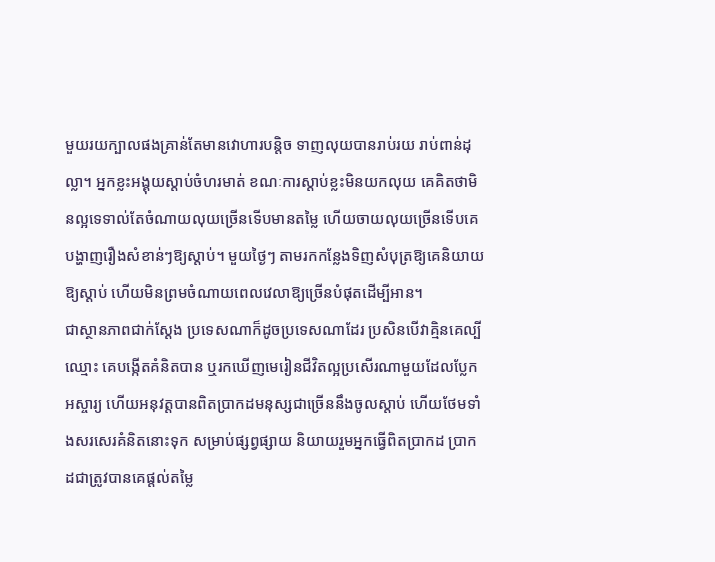មួយរយក្បាលផងគ្រាន់តែមានវោហារបន្តិច ទាញលុយបានរាប់រយ រាប់ពាន់ដុល្លា។ អ្នកខ្លះអង្គុយស្តាប់ចំហរមាត់ ខណៈការស្តាប់ខ្លះមិនយកលុយ គេគិតថាមិនល្អទេទាល់តែចំណាយលុយច្រើនទើបមានតម្លៃ ហើយចាយលុយច្រើនទើបគេបង្ហាញរឿងសំខាន់ៗឱ្យស្តាប់។ មួយថ្ងៃៗ តាមរកកន្លែងទិញសំបុត្រឱ្យគេនិយាយឱ្យស្តាប់ ហើយមិនព្រមចំណាយពេលវេលាឱ្យច្រើនបំផុតដើម្បីអាន។
ជាស្ថានភាពជាក់ស្តែង ប្រទេសណាក៏ដូចប្រទេសណាដែរ ប្រសិនបើវាគ្មិនគេល្បីឈ្មោះ គេបង្កើតគំនិតបាន ឬរកឃើញមេរៀនជីវិតល្អប្រសើរណាមួយដែលប្លែកអស្ចារ្យ ហើយអនុវត្តបានពិតប្រាកដមនុស្សជាច្រើននឹងចូលស្តាប់ ហើយថែមទាំងសរសេរគំនិតនោះទុក សម្រាប់ផ្សព្វផ្សាយ និយាយរួមអ្នកធ្វើពិតប្រាកដ ប្រាកដជាត្រូវបានគេផ្តល់តម្លៃ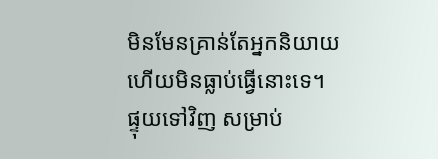មិនមែនគ្រាន់តែអ្នកនិយាយហើយមិនធ្លាប់ធ្វើនោះទេ។
ផ្ទុយទៅវិញ សម្រាប់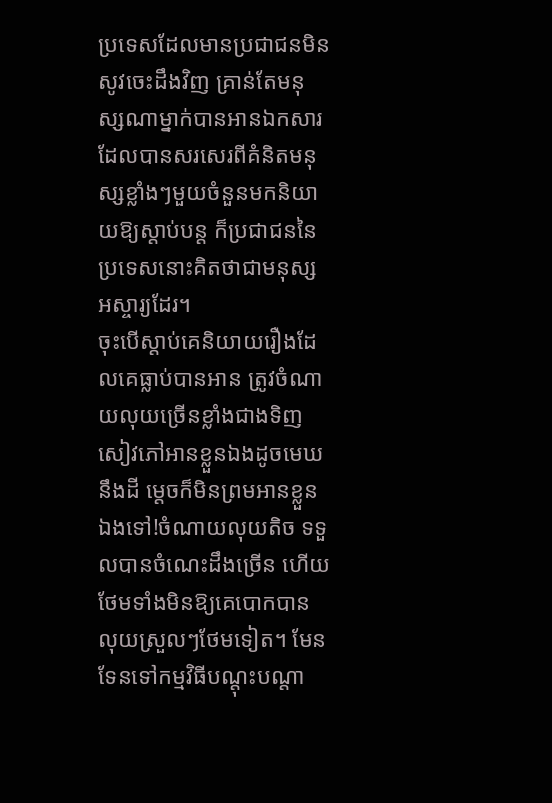ប្រទេសដែលមានប្រជាជនមិនសូវចេះដឹងវិញ គ្រាន់តែមនុស្សណាម្នាក់បានអានឯកសារដែលបានសរសេរពីគំនិតមនុស្សខ្លាំងៗមួយចំនួនមកនិយាយឱ្យស្តាប់បន្ត ក៏ប្រជាជននៃប្រទេសនោះគិតថាជាមនុស្សអស្ចារ្យដែរ។
ចុះបើស្តាប់គេនិយាយរឿងដែលគេធ្លាប់បានអាន ត្រូវចំណាយលុយច្រើនខ្លាំងជាងទិញសៀវភៅអានខ្លួនឯងដូចមេឃនឹងដី ម្តេចក៏មិនព្រមអានខ្លួនឯងទៅ!ចំណាយលុយតិច ទទួលបានចំណេះដឹងច្រើន ហើយថែមទាំងមិនឱ្យគេបោកបានលុយស្រួលៗថែមទៀត។ មែនទែនទៅកម្មវិធីបណ្តុះបណ្តា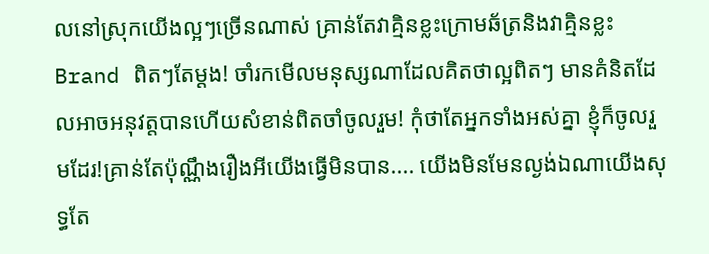លនៅស្រុកយើងល្អៗច្រើនណាស់ គ្រាន់តែវាគ្មិនខ្លះក្រោមឆ័ត្រនិងវាគ្មិនខ្លះ Brand ពិតៗតែម្តង! ចាំរកមើលមនុស្សណាដែលគិតថាល្អពិតៗ មានគំនិតដែលអាចអនុវត្តបានហើយសំខាន់ពិតចាំចូលរួម! កុំថាតែអ្នកទាំងអស់គ្នា ខ្ញុំក៏ចូលរួមដែរ!គ្រាន់តែប៉ុណ្ណឹងរឿងអីយើងធ្វើមិនបាន.... យើងមិនមែនល្ងង់ឯណាយើងសុទ្ធតែ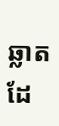ឆ្លាតដែ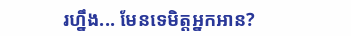រហ្នឹង... មែនទេមិត្តអ្នកអាន?